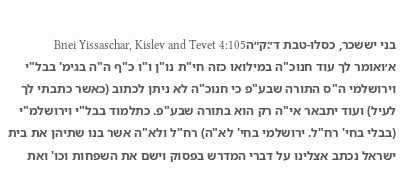בני יששכר, כסלו-טבת ד׳:ק״הBnei Yissaschar, Kislev and Tevet 4:105
א׳ואומר לך עוד חנוכ"ה במילואו כזה חי"ת נו"ן ו"ו כ"ף ה"ה בגימ' בבל"י וירושלמי ה"ס התורה שבע"פ כי חנוכ"ה לא ניתן לכתוב (כאשר כתבתי לך לעיל) ועוד יתבאר אי"ה רק הוא בתורה שבע"פ. כתלמוד בבל"י וירושלמ"י (בבלי בחי' רח"ל. ירושלמי בחי' לא"ה) רח"ל ולא"ה אשר בנו שתיהן את בית ישראל נכתב אצלינו על דברי המדרש בפסוק וישם את השפחות וכו' ואת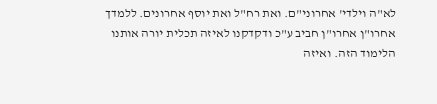לא"ה וילדי' אחרוני"ם. ואת רח"ל ואת יוסף אחרונים. ללמדך אחרו"ן אחרו"ן חביב ע"כ ודקדקנו לאיזה תכלית יורה אותנו הלימוד הזה. ואיזה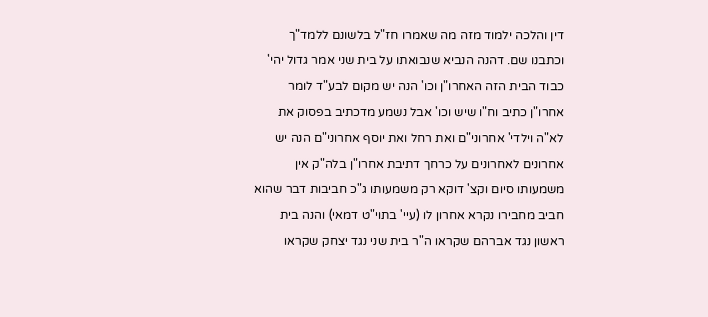דין והלכה ילמוד מזה מה שאמרו חז"ל בלשונם ללמד"ך וכתבנו שם. דהנה הנביא שנבואתו על בית שני אמר גדול יהי' כבוד הבית הזה האחרו"ן וכו' הנה יש מקום לבע"ד לומר אחרו"ן כתיב וח"ו שיש וכו' אבל נשמע מדכתיב בפסוק את לא"ה וילדי' אחרוני"ם ואת רחל ואת יוסף אחרוני"ם הנה יש אחרונים לאחרונים על כרחך דתיבת אחרו"ן בלה"ק אין משמעותו סיום וקצ' דוקא רק משמעותו ג"כ חביבות דבר שהוא חביב מחבירו נקרא אחרון לו (עיי' בתוי"ט דמאי) והנה בית ראשון נגד אברהם שקראו ה"ר בית שני נגד יצחק שקראו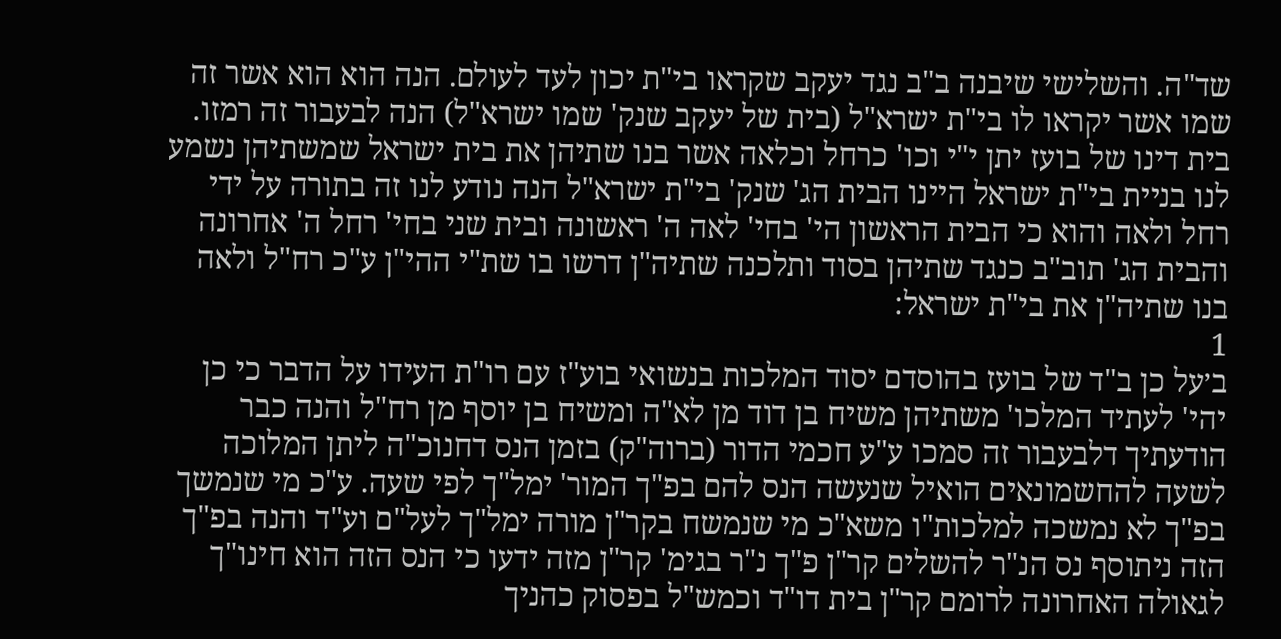שד"ה. והשלישי שיבנה ב"ב נגד יעקב שקראו בי"ת יכון לעד לעולם. הנה הוא הוא אשר זה שמו אשר יקראו לו בי"ת ישרא"ל (בית של יעקב שנק' שמו ישרא"ל) הנה לבעבור זה רמזו. בית דינו של בועז יתן י"י וכו' כרחל וכלאה אשר בנו שתיהן את בית ישראל שמשתיהן נשמע לנו בניית בי"ת ישראל היינו הבית הג' שנק' בי"ת ישרא"ל הנה נודע לנו זה בתורה על ידי רחל ולאה והוא כי הבית הראשון הי' בחי' לאה ה' ראשונה ובית שני בחי' רחל ה' אחרונה והבית הג' תוב"ב כנגד שתיהן בסוד ותלכנה שתיה"ן דרשו בו שת"י ההי"ן ע"כ רח"ל ולאה בנו שתיה"ן את בי"ת ישראל:
1
ב׳על כן ב"ד של בועז בהוסדם יסוד המלכות בנשואי בוע"ז עם רו"ת העידו על הדבר כי כן יהי' לעתיד המלכו' משתיהן משיח בן דוד מן לא"ה ומשיח בן יוסף מן רח"ל והנה כבר הודעתיך דלבעבור זה סמכו ע"ע חכמי הדור (ברוה"ק) בזמן הנס דחנוכ"ה ליתן המלוכה לשעה להחשמונאים הואיל שנעשה הנס להם בפ"ך המור' ימל"ך לפי שעה. ע"כ מי שנמשך בפ"ך לא נמשכה למלכות"ו משא"כ מי שנמשח בקר"ן מורה ימל"ך לעל"ם וע"ד והנה בפ"ך הזה ניתוסף נס הנ"ר להשלים קר"ן פ"ך נ"ר בגימ' קר"ן מזה ידעו כי הנס הזה הוא חינו"ך לגאולה האחרונה לרומם קר"ן בית דו"ד וכמש"ל בפסוק כהניך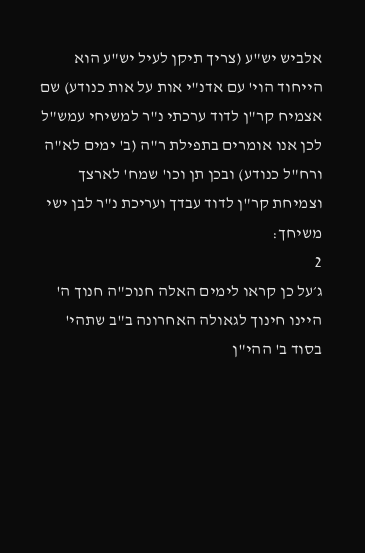אלביש יש"ע (צריך תיקן לעיל יש"ע הוא הייחוד הוי' עם אדנ"י אות על אות כנודע) שם אצמיח קר"ן לדוד ערכתי נ"ר למשיחי עמש"ל לכן אנו אומרים בתפילת ר"ה (ב' ימים לא"ה ורח"ל כנודע) ובכן תן וכו' שמח' לארצך וצמיחת קר"ן לדוד עבדך ועריכת נ"ר לבן ישי משיחך:
2
ג׳על כן קראו לימים האלה חנוכ"ה חנוך ה' היינו חינוך לגאולה האחרונה ב"ב שתהי' בסוד ב' ההי"ן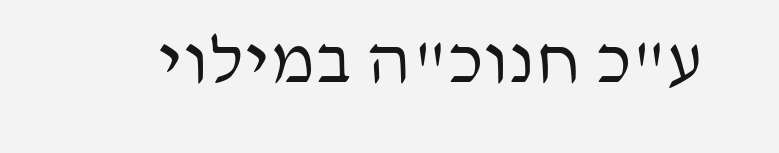ע"כ חנוכ"ה במילוי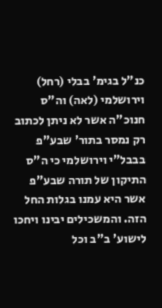כנ"ל בגימ' בבלי (רחל) וירושלמי (לאה) וה"ס חנוכ"ה אשר לא ניתן לכתוב רק נמסר בתור' שבע"פ בבבל"י וירושלמי כי ה"ס התיקון של תורה שבע"פ אשר היא עמנו בגלות החל הזה. והמשכילים יבינו ויחכו לישוע' ב"ב וכל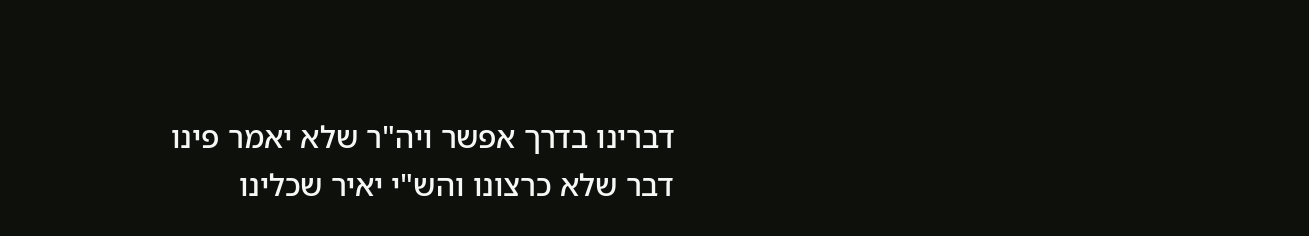דברינו בדרך אפשר ויה"ר שלא יאמר פינו דבר שלא כרצונו והש"י יאיר שכלינו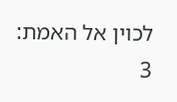לכוין אל האמת:
3